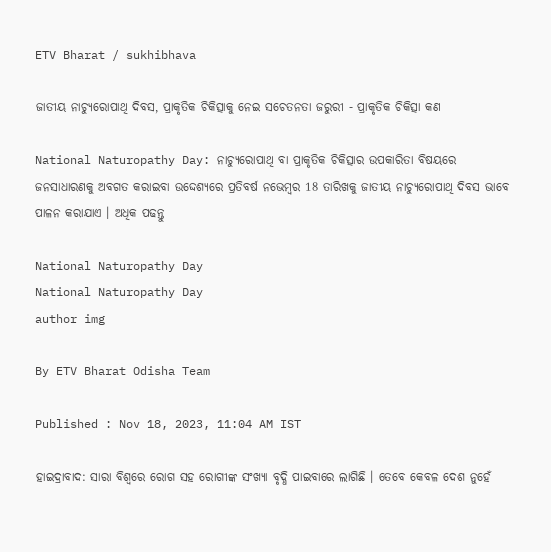ETV Bharat / sukhibhava

ଜାତୀୟ ନାଚ୍ୟୁରୋପାଥି ଦିବସ, ପ୍ରାକୃତିକ ଚିକିତ୍ସାକୁ ନେଇ ସଚେତନତା ଜରୁରୀ - ପ୍ରାକୃତିକ ଚିକିତ୍ସା କଣ

National Naturopathy Day: ନାଚ୍ୟୁରୋପାଥି ବା ପ୍ରାକୃତିକ ଚିକିତ୍ସାର ଉପକାରିତା ବିଷୟରେ ଜନସାଧାରଣକୁ ଅବଗତ କରାଇବା ଉଦ୍ଦେଶ୍ୟରେ ପ୍ରତିବର୍ଷ ନଭେମ୍ବର 18 ତାରିଖକୁ ଜାତୀୟ ନାଚ୍ୟୁରୋପାଥି ଦିବସ ଭାବେ ପାଳନ କରାଯାଏ । ଅଧିକ ପଢନ୍ତୁ

National Naturopathy Day
National Naturopathy Day
author img

By ETV Bharat Odisha Team

Published : Nov 18, 2023, 11:04 AM IST

ହାଇଦ୍ରାବାଦ: ସାରା ବିଶ୍ବରେ ରୋଗ ସହ ରୋଗୀଙ୍କ ସଂଖ୍ୟା ବୃଦ୍ଧି ପାଇବାରେ ଲାଗିଛି । ତେବେ କେବଳ ଦେଶ ନୁହେଁ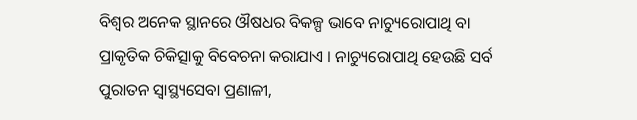ବିଶ୍ବର ଅନେକ ସ୍ଥାନରେ ଔଷଧର ବିକଳ୍ପ ଭାବେ ନାଚ୍ୟୁରୋପାଥି ବା ପ୍ରାକୃତିକ ଚିକିତ୍ସାକୁ ବିବେଚନା କରାଯାଏ । ନାଚ୍ୟୁରୋପାଥି ହେଉଛି ସର୍ବ ପୁରାତନ ସ୍ବାସ୍ଥ୍ୟସେବା ପ୍ରଣାଳୀ,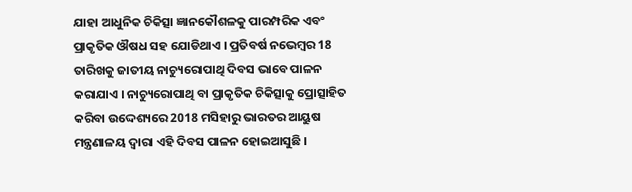ଯାହା ଆଧୁନିକ ଚିକିତ୍ସା ଜ୍ଞାନକୌଶଳକୁ ପାରମ୍ପରିକ ଏବଂ ପ୍ରାକୃତିକ ଔଷଧ ସହ ଯୋଡିଥାଏ । ପ୍ରତିବର୍ଷ ନଭେମ୍ବର 18 ତାରିଖକୁ ଜାତୀୟ ନାଚ୍ୟୁରୋପାଥି ଦିବସ ଭାବେ ପାଳନ କରାଯାଏ । ନାଚ୍ୟୁରୋପାଥି ବା ପ୍ରାକୃତିକ ଚିକିତ୍ସାକୁ ପ୍ରୋତ୍ସାହିତ କରିବା ଉଦ୍ଦେଶ୍ୟରେ 2018 ମସିହାରୁ ଭାରତର ଆୟୁଷ ମନ୍ତ୍ରଣାଳୟ ଦ୍ବାରା ଏହି ଦିବସ ପାଳନ ହୋଇଆସୁଛି ।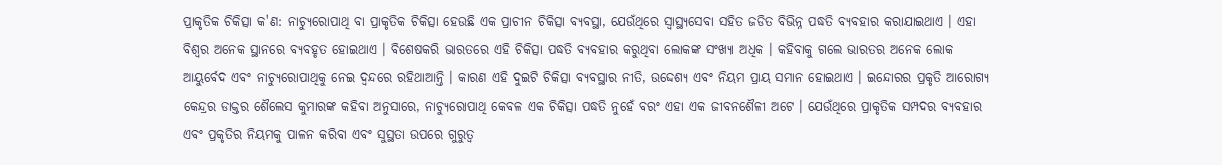ପ୍ରାକୃତିକ ଚିକିତ୍ସା କ'ଣ: ନାଚ୍ୟୁରୋପାଥି ବା ପ୍ରାକୃତିକ ଚିକିତ୍ସା ହେଉଛି ଏକ ପ୍ରାଚୀନ ଚିକିତ୍ସା ବ୍ୟବସ୍ଥା, ଯେଉଁଥିରେ ସ୍ୱାସ୍ଥ୍ୟସେବା ସହିତ ଜଡିତ ବିଭିନ୍ନ ପଦ୍ଧତି ବ୍ୟବହାର କରାଯାଇଥାଏ । ଏହା ବିଶ୍ବର ଅନେକ ସ୍ଥାନରେ ବ୍ୟବହୃତ ହୋଇଥାଏ । ବିଶେଷକରି ଭାରତରେ ଏହି ଚିକିତ୍ସା ପଦ୍ଧତି ବ୍ୟବହାର କରୁଥିବା ଲୋକଙ୍କ ସଂଖ୍ୟା ଅଧିକ । କହିବାକୁ ଗଲେ ଭାରତର ଅନେକ ଲୋକ ଆୟୁର୍ବେଦ ଏବଂ ନାଚ୍ୟୁରୋପାଥିକୁ ନେଇ ଦ୍ବନ୍ଦରେ ରହିଥାଆନ୍ତି । କାରଣ ଏହି ଦୁଇଟି ଚିକିତ୍ସା ବ୍ୟବସ୍ଥାର ନୀତି, ଉଦ୍ଦେଶ୍ୟ ଏବଂ ନିୟମ ପ୍ରାୟ ସମାନ ହୋଇଥାଏ । ଇନ୍ଦୋରର ପ୍ରକୃତି ଆରୋଗ୍ୟ କେନ୍ଦ୍ରର ଡାକ୍ତର ଶୈଲେସ କୁମାରଙ୍କ କହିବା ଅନୁସାରେ, ନାଚ୍ୟୁରୋପାଥି କେବଳ ଏକ ଚିକିତ୍ସା ପଦ୍ଧତି ନୁହେଁ ବରଂ ଏହା ଏକ ଜୀବନଶୈଳୀ ଅଟେ । ଯେଉଁଥିରେ ପ୍ରାକୃତିକ ସମ୍ପଦର ବ୍ୟବହାର ଏବଂ ପ୍ରକୃତିର ନିୟମକୁ ପାଳନ କରିବା ଏବଂ ସୁସ୍ଥତା ଉପରେ ଗୁରୁତ୍ବ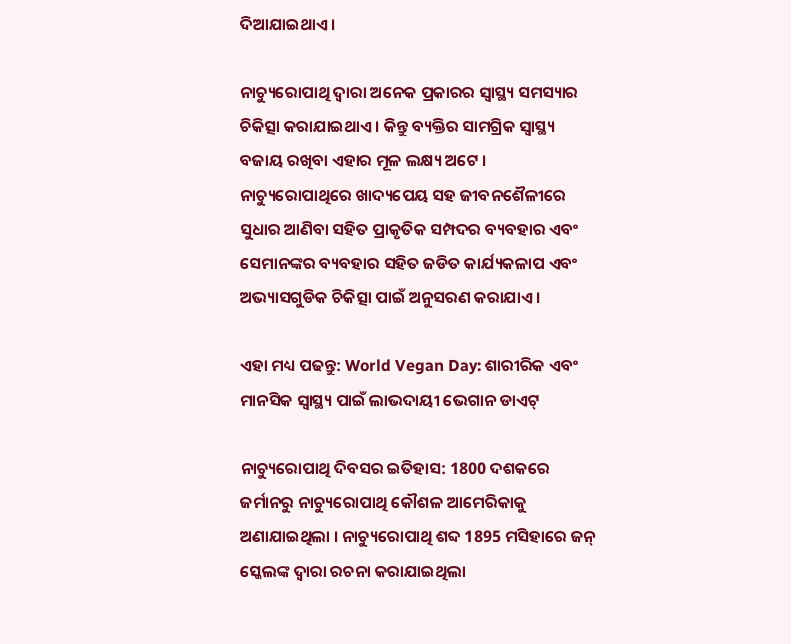ଦିଆଯାଇଥାଏ ।

ନାଚ୍ୟୁରୋପାଥି ଦ୍ବାରା ଅନେକ ପ୍ରକାରର ସ୍ୱାସ୍ଥ୍ୟ ସମସ୍ୟାର ଚିକିତ୍ସା କରାଯାଇଥାଏ । କିନ୍ତୁ ବ୍ୟକ୍ତିର ସାମଗ୍ରିକ ସ୍ବାସ୍ଥ୍ୟ ବଜାୟ ରଖିବା ଏହାର ମୂଳ ଲକ୍ଷ୍ୟ ଅଟେ । ନାଚ୍ୟୁରୋପାଥିରେ ଖାଦ୍ୟପେୟ ସହ ଜୀବନଶୈଳୀରେ ସୁଧାର ଆଣିବା ସହିତ ପ୍ରାକୃତିକ ସମ୍ପଦର ବ୍ୟବହାର ଏବଂ ସେମାନଙ୍କର ବ୍ୟବହାର ସହିତ ଜଡିତ କାର୍ଯ୍ୟକଳାପ ଏବଂ ଅଭ୍ୟାସଗୁଡିକ ଚିକିତ୍ସା ପାଇଁ ଅନୁସରଣ କରାଯାଏ ।

ଏହା ମଧ୍ୟ ପଢନ୍ତୁ: World Vegan Day: ଶାରୀରିକ ଏବଂ ମାନସିକ ସ୍ବାସ୍ଥ୍ୟ ପାଇଁ ଲାଭଦାୟୀ ଭେଗାନ ଡାଏଟ୍‌

ନାଚ୍ୟୁରୋପାଥି ଦିବସର ଇତିହାସ: 1800 ଦଶକରେ ଜର୍ମାନରୁ ନାଚ୍ୟୁରୋପାଥି କୌଶଳ ଆମେରିକାକୁ ଅଣାଯାଇଥିଲା । ନାଚ୍ୟୁରୋପାଥି ଶବ୍ଦ 1895 ମସିହାରେ ଜନ୍ ସ୍କେଲଙ୍କ ଦ୍ବାରା ରଚନା କରାଯାଇଥିଲା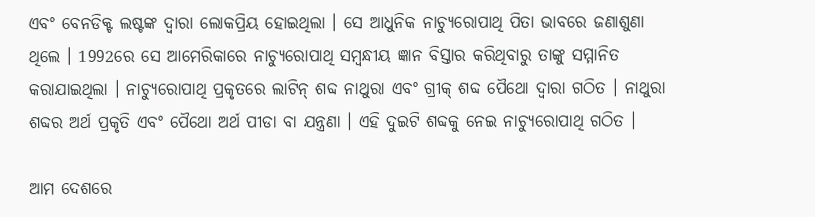ଏବଂ ବେନଡିକ୍ଟ ଲଷ୍ଟଙ୍କ ଦ୍ବାରା ଲୋକପ୍ରିୟ ହୋଇଥିଲା । ସେ ଆଧୁନିକ ନାଚ୍ୟୁରୋପାଥି ପିତା ଭାବରେ ଜଣାଶୁଣା ଥିଲେ । 1992ରେ ସେ ଆମେରିକାରେ ନାଚ୍ୟୁରୋପାଥି ସମ୍ବନ୍ଧୀୟ ଜ୍ଞାନ ବିସ୍ତାର କରିଥିବାରୁ ତାଙ୍କୁ ସମ୍ମାନିତ କରାଯାଇଥିଲା । ନାଚ୍ୟୁରୋପାଥି ପ୍ରକୃତରେ ଲାଟିନ୍ ଶବ୍ଦ ନାଥୁରା ଏବଂ ଗ୍ରୀକ୍ ଶବ୍ଦ ପୈଥୋ ଦ୍ୱାରା ଗଠିତ । ନାଥୁରା ଶବ୍ଦର ଅର୍ଥ ପ୍ରକୃତି ଏବଂ ପୈଥୋ ଅର୍ଥ ପୀଡା ବା ଯନ୍ତ୍ରଣା । ଏହି ଦୁଇଟି ଶବ୍ଦକୁ ନେଇ ନାଚ୍ୟୁରୋପାଥି ଗଠିତ ।

ଆମ ଦେଶରେ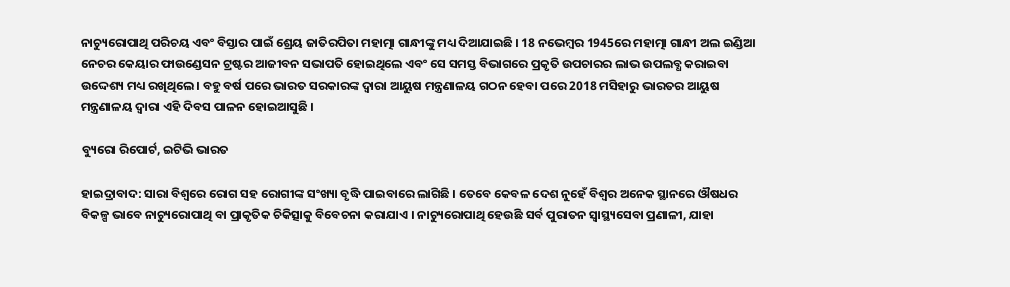ନାଚ୍ୟୁରୋପାଥି ପରିଚୟ ଏବଂ ବିସ୍ତାର ପାଇଁ ଶ୍ରେୟ ଜାତିରପିତା ମହାତ୍ମା ଗାନ୍ଧୀଙ୍କୁ ମଧ୍ୟ ଦିଆଯାଇଛି । 18 ନଭେମ୍ବର 1945ରେ ମହାତ୍ମା ଗାନ୍ଧୀ ଅଲ ଇଣ୍ଡିଆ ନେଚର କେୟାର ଫାଉଣ୍ଡେସନ ଟ୍ରଷ୍ଟର ଆଜୀବନ ସଭାପତି ହୋଇଥିଲେ ଏବଂ ସେ ସମସ୍ତ ବିଭାଗରେ ପ୍ରକୃତି ଉପଚାରର ଲାଭ ଉପଲବ୍ଧ କରାଇବା ଉଦ୍ଦେଶ୍ୟ ମଧ୍ୟ ରଖିଥିଲେ । ବହୁ ବର୍ଷ ପରେ ଭାରତ ସରକାରଙ୍କ ଦ୍ବାରା ଆୟୁଷ ମନ୍ତ୍ରଣାଳୟ ଗଠନ ହେବା ପରେ 2018 ମସିହାରୁ ଭାରତର ଆୟୁଷ ମନ୍ତ୍ରଣାଳୟ ଦ୍ବାରା ଏହି ଦିବସ ପାଳନ ହୋଇଆସୁଛି ।

ବ୍ୟୁରୋ ରିପୋର୍ଟ, ଇଟିଭି ଭାରତ

ହାଇଦ୍ରାବାଦ: ସାରା ବିଶ୍ବରେ ରୋଗ ସହ ରୋଗୀଙ୍କ ସଂଖ୍ୟା ବୃଦ୍ଧି ପାଇବାରେ ଲାଗିଛି । ତେବେ କେବଳ ଦେଶ ନୁହେଁ ବିଶ୍ବର ଅନେକ ସ୍ଥାନରେ ଔଷଧର ବିକଳ୍ପ ଭାବେ ନାଚ୍ୟୁରୋପାଥି ବା ପ୍ରାକୃତିକ ଚିକିତ୍ସାକୁ ବିବେଚନା କରାଯାଏ । ନାଚ୍ୟୁରୋପାଥି ହେଉଛି ସର୍ବ ପୁରାତନ ସ୍ବାସ୍ଥ୍ୟସେବା ପ୍ରଣାଳୀ, ଯାହା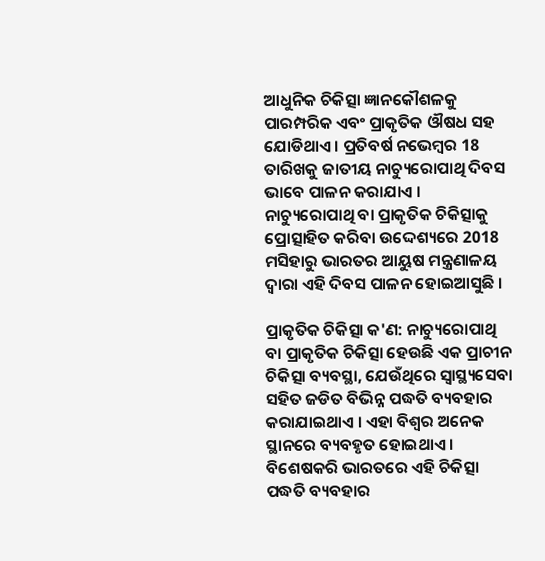ଆଧୁନିକ ଚିକିତ୍ସା ଜ୍ଞାନକୌଶଳକୁ ପାରମ୍ପରିକ ଏବଂ ପ୍ରାକୃତିକ ଔଷଧ ସହ ଯୋଡିଥାଏ । ପ୍ରତିବର୍ଷ ନଭେମ୍ବର 18 ତାରିଖକୁ ଜାତୀୟ ନାଚ୍ୟୁରୋପାଥି ଦିବସ ଭାବେ ପାଳନ କରାଯାଏ । ନାଚ୍ୟୁରୋପାଥି ବା ପ୍ରାକୃତିକ ଚିକିତ୍ସାକୁ ପ୍ରୋତ୍ସାହିତ କରିବା ଉଦ୍ଦେଶ୍ୟରେ 2018 ମସିହାରୁ ଭାରତର ଆୟୁଷ ମନ୍ତ୍ରଣାଳୟ ଦ୍ବାରା ଏହି ଦିବସ ପାଳନ ହୋଇଆସୁଛି ।

ପ୍ରାକୃତିକ ଚିକିତ୍ସା କ'ଣ: ନାଚ୍ୟୁରୋପାଥି ବା ପ୍ରାକୃତିକ ଚିକିତ୍ସା ହେଉଛି ଏକ ପ୍ରାଚୀନ ଚିକିତ୍ସା ବ୍ୟବସ୍ଥା, ଯେଉଁଥିରେ ସ୍ୱାସ୍ଥ୍ୟସେବା ସହିତ ଜଡିତ ବିଭିନ୍ନ ପଦ୍ଧତି ବ୍ୟବହାର କରାଯାଇଥାଏ । ଏହା ବିଶ୍ବର ଅନେକ ସ୍ଥାନରେ ବ୍ୟବହୃତ ହୋଇଥାଏ । ବିଶେଷକରି ଭାରତରେ ଏହି ଚିକିତ୍ସା ପଦ୍ଧତି ବ୍ୟବହାର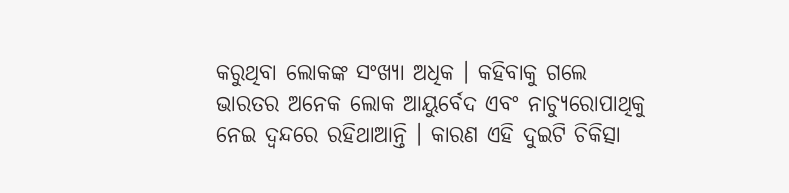କରୁଥିବା ଲୋକଙ୍କ ସଂଖ୍ୟା ଅଧିକ । କହିବାକୁ ଗଲେ ଭାରତର ଅନେକ ଲୋକ ଆୟୁର୍ବେଦ ଏବଂ ନାଚ୍ୟୁରୋପାଥିକୁ ନେଇ ଦ୍ବନ୍ଦରେ ରହିଥାଆନ୍ତି । କାରଣ ଏହି ଦୁଇଟି ଚିକିତ୍ସା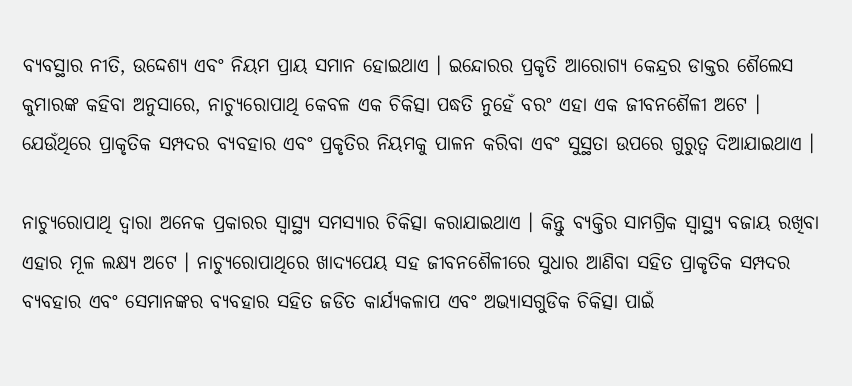ବ୍ୟବସ୍ଥାର ନୀତି, ଉଦ୍ଦେଶ୍ୟ ଏବଂ ନିୟମ ପ୍ରାୟ ସମାନ ହୋଇଥାଏ । ଇନ୍ଦୋରର ପ୍ରକୃତି ଆରୋଗ୍ୟ କେନ୍ଦ୍ରର ଡାକ୍ତର ଶୈଲେସ କୁମାରଙ୍କ କହିବା ଅନୁସାରେ, ନାଚ୍ୟୁରୋପାଥି କେବଳ ଏକ ଚିକିତ୍ସା ପଦ୍ଧତି ନୁହେଁ ବରଂ ଏହା ଏକ ଜୀବନଶୈଳୀ ଅଟେ । ଯେଉଁଥିରେ ପ୍ରାକୃତିକ ସମ୍ପଦର ବ୍ୟବହାର ଏବଂ ପ୍ରକୃତିର ନିୟମକୁ ପାଳନ କରିବା ଏବଂ ସୁସ୍ଥତା ଉପରେ ଗୁରୁତ୍ବ ଦିଆଯାଇଥାଏ ।

ନାଚ୍ୟୁରୋପାଥି ଦ୍ବାରା ଅନେକ ପ୍ରକାରର ସ୍ୱାସ୍ଥ୍ୟ ସମସ୍ୟାର ଚିକିତ୍ସା କରାଯାଇଥାଏ । କିନ୍ତୁ ବ୍ୟକ୍ତିର ସାମଗ୍ରିକ ସ୍ବାସ୍ଥ୍ୟ ବଜାୟ ରଖିବା ଏହାର ମୂଳ ଲକ୍ଷ୍ୟ ଅଟେ । ନାଚ୍ୟୁରୋପାଥିରେ ଖାଦ୍ୟପେୟ ସହ ଜୀବନଶୈଳୀରେ ସୁଧାର ଆଣିବା ସହିତ ପ୍ରାକୃତିକ ସମ୍ପଦର ବ୍ୟବହାର ଏବଂ ସେମାନଙ୍କର ବ୍ୟବହାର ସହିତ ଜଡିତ କାର୍ଯ୍ୟକଳାପ ଏବଂ ଅଭ୍ୟାସଗୁଡିକ ଚିକିତ୍ସା ପାଇଁ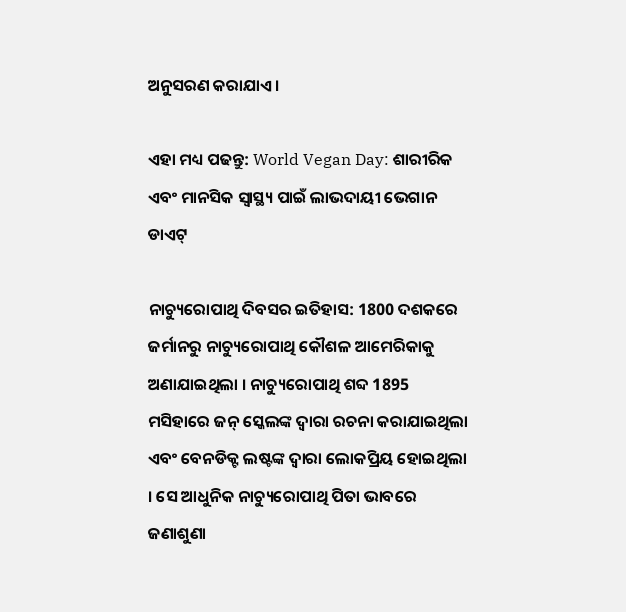ଅନୁସରଣ କରାଯାଏ ।

ଏହା ମଧ୍ୟ ପଢନ୍ତୁ: World Vegan Day: ଶାରୀରିକ ଏବଂ ମାନସିକ ସ୍ବାସ୍ଥ୍ୟ ପାଇଁ ଲାଭଦାୟୀ ଭେଗାନ ଡାଏଟ୍‌

ନାଚ୍ୟୁରୋପାଥି ଦିବସର ଇତିହାସ: 1800 ଦଶକରେ ଜର୍ମାନରୁ ନାଚ୍ୟୁରୋପାଥି କୌଶଳ ଆମେରିକାକୁ ଅଣାଯାଇଥିଲା । ନାଚ୍ୟୁରୋପାଥି ଶବ୍ଦ 1895 ମସିହାରେ ଜନ୍ ସ୍କେଲଙ୍କ ଦ୍ବାରା ରଚନା କରାଯାଇଥିଲା ଏବଂ ବେନଡିକ୍ଟ ଲଷ୍ଟଙ୍କ ଦ୍ବାରା ଲୋକପ୍ରିୟ ହୋଇଥିଲା । ସେ ଆଧୁନିକ ନାଚ୍ୟୁରୋପାଥି ପିତା ଭାବରେ ଜଣାଶୁଣା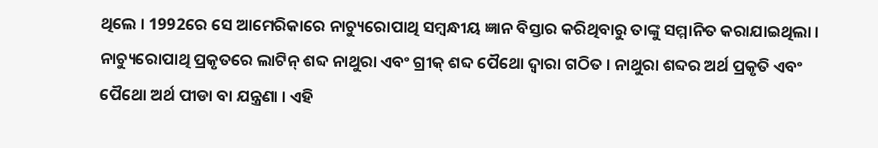ଥିଲେ । 1992ରେ ସେ ଆମେରିକାରେ ନାଚ୍ୟୁରୋପାଥି ସମ୍ବନ୍ଧୀୟ ଜ୍ଞାନ ବିସ୍ତାର କରିଥିବାରୁ ତାଙ୍କୁ ସମ୍ମାନିତ କରାଯାଇଥିଲା । ନାଚ୍ୟୁରୋପାଥି ପ୍ରକୃତରେ ଲାଟିନ୍ ଶବ୍ଦ ନାଥୁରା ଏବଂ ଗ୍ରୀକ୍ ଶବ୍ଦ ପୈଥୋ ଦ୍ୱାରା ଗଠିତ । ନାଥୁରା ଶବ୍ଦର ଅର୍ଥ ପ୍ରକୃତି ଏବଂ ପୈଥୋ ଅର୍ଥ ପୀଡା ବା ଯନ୍ତ୍ରଣା । ଏହି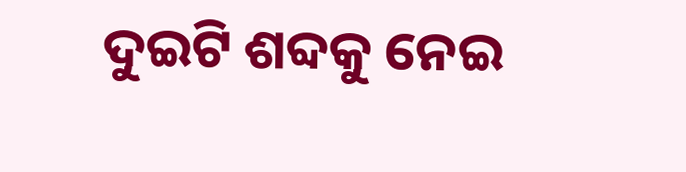ଦୁଇଟି ଶବ୍ଦକୁ ନେଇ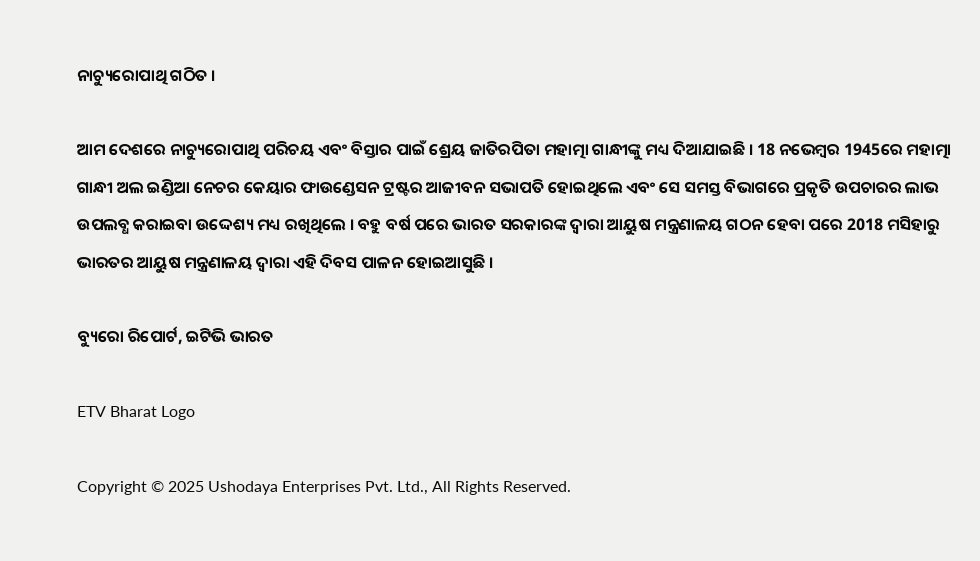ନାଚ୍ୟୁରୋପାଥି ଗଠିତ ।

ଆମ ଦେଶରେ ନାଚ୍ୟୁରୋପାଥି ପରିଚୟ ଏବଂ ବିସ୍ତାର ପାଇଁ ଶ୍ରେୟ ଜାତିରପିତା ମହାତ୍ମା ଗାନ୍ଧୀଙ୍କୁ ମଧ୍ୟ ଦିଆଯାଇଛି । 18 ନଭେମ୍ବର 1945ରେ ମହାତ୍ମା ଗାନ୍ଧୀ ଅଲ ଇଣ୍ଡିଆ ନେଚର କେୟାର ଫାଉଣ୍ଡେସନ ଟ୍ରଷ୍ଟର ଆଜୀବନ ସଭାପତି ହୋଇଥିଲେ ଏବଂ ସେ ସମସ୍ତ ବିଭାଗରେ ପ୍ରକୃତି ଉପଚାରର ଲାଭ ଉପଲବ୍ଧ କରାଇବା ଉଦ୍ଦେଶ୍ୟ ମଧ୍ୟ ରଖିଥିଲେ । ବହୁ ବର୍ଷ ପରେ ଭାରତ ସରକାରଙ୍କ ଦ୍ବାରା ଆୟୁଷ ମନ୍ତ୍ରଣାଳୟ ଗଠନ ହେବା ପରେ 2018 ମସିହାରୁ ଭାରତର ଆୟୁଷ ମନ୍ତ୍ରଣାଳୟ ଦ୍ବାରା ଏହି ଦିବସ ପାଳନ ହୋଇଆସୁଛି ।

ବ୍ୟୁରୋ ରିପୋର୍ଟ, ଇଟିଭି ଭାରତ

ETV Bharat Logo

Copyright © 2025 Ushodaya Enterprises Pvt. Ltd., All Rights Reserved.